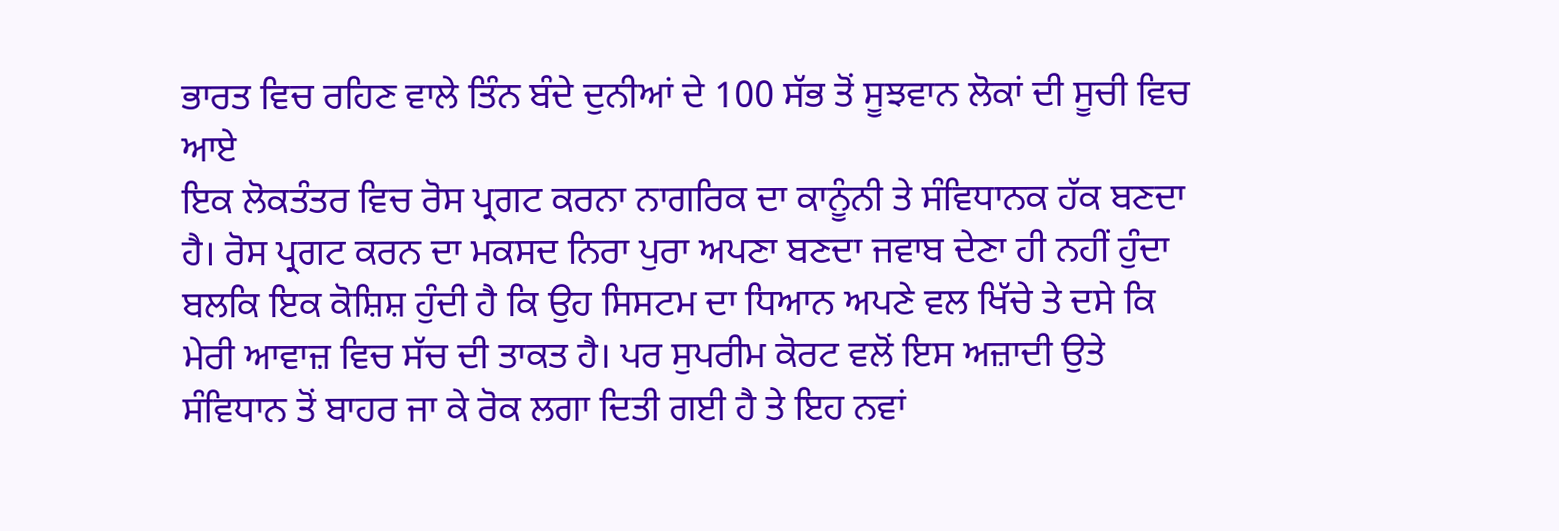ਭਾਰਤ ਵਿਚ ਰਹਿਣ ਵਾਲੇ ਤਿੰਨ ਬੰਦੇ ਦੁਨੀਆਂ ਦੇ 100 ਸੱਭ ਤੋਂ ਸੂਝਵਾਨ ਲੋਕਾਂ ਦੀ ਸੂਚੀ ਵਿਚ ਆਏ
ਇਕ ਲੋਕਤੰਤਰ ਵਿਚ ਰੋਸ ਪ੍ਰਗਟ ਕਰਨਾ ਨਾਗਰਿਕ ਦਾ ਕਾਨੂੰਨੀ ਤੇ ਸੰਵਿਧਾਨਕ ਹੱਕ ਬਣਦਾ ਹੈ। ਰੋਸ ਪ੍ਰਗਟ ਕਰਨ ਦਾ ਮਕਸਦ ਨਿਰਾ ਪੁਰਾ ਅਪਣਾ ਬਣਦਾ ਜਵਾਬ ਦੇਣਾ ਹੀ ਨਹੀਂ ਹੁੰਦਾ ਬਲਕਿ ਇਕ ਕੋਸ਼ਿਸ਼ ਹੁੰਦੀ ਹੈ ਕਿ ਉਹ ਸਿਸਟਮ ਦਾ ਧਿਆਨ ਅਪਣੇ ਵਲ ਖਿੱਚੇ ਤੇ ਦਸੇ ਕਿ ਮੇਰੀ ਆਵਾਜ਼ ਵਿਚ ਸੱਚ ਦੀ ਤਾਕਤ ਹੈ। ਪਰ ਸੁਪਰੀਮ ਕੋਰਟ ਵਲੋਂ ਇਸ ਅਜ਼ਾਦੀ ਉਤੇ ਸੰਵਿਧਾਨ ਤੋਂ ਬਾਹਰ ਜਾ ਕੇ ਰੋਕ ਲਗਾ ਦਿਤੀ ਗਈ ਹੈ ਤੇ ਇਹ ਨਵਾਂ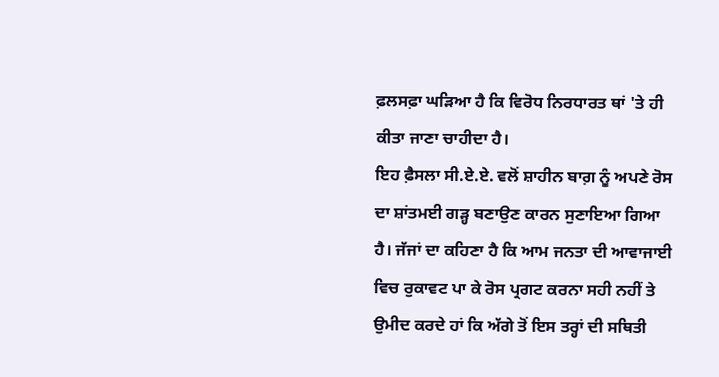ਫ਼ਲਸਫ਼ਾ ਘੜਿਆ ਹੈ ਕਿ ਵਿਰੋਧ ਨਿਰਧਾਰਤ ਥਾਂ 'ਤੇ ਹੀ ਕੀਤਾ ਜਾਣਾ ਚਾਹੀਦਾ ਹੈ।
ਇਹ ਫ਼ੈਸਲਾ ਸੀ.ਏ.ਏ. ਵਲੋਂ ਸ਼ਾਹੀਨ ਬਾਗ਼ ਨੂੰ ਅਪਣੇ ਰੋਸ ਦਾ ਸ਼ਾਂਤਮਈ ਗੜ੍ਹ ਬਣਾਉਣ ਕਾਰਨ ਸੁਣਾਇਆ ਗਿਆ ਹੈ। ਜੱਜਾਂ ਦਾ ਕਹਿਣਾ ਹੈ ਕਿ ਆਮ ਜਨਤਾ ਦੀ ਆਵਾਜਾਈ ਵਿਚ ਰੁਕਾਵਟ ਪਾ ਕੇ ਰੋਸ ਪ੍ਰਗਟ ਕਰਨਾ ਸਹੀ ਨਹੀਂ ਤੇ ਉਮੀਦ ਕਰਦੇ ਹਾਂ ਕਿ ਅੱਗੇ ਤੋਂ ਇਸ ਤਰ੍ਹਾਂ ਦੀ ਸਥਿਤੀ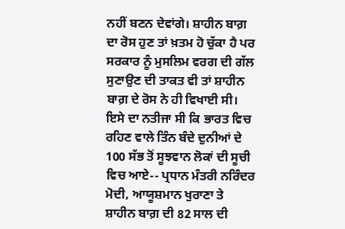ਨਹੀਂ ਬਣਨ ਦੇਵਾਂਗੇ। ਸ਼ਾਹੀਨ ਬਾਗ਼ ਦਾ ਰੋਸ ਹੁਣ ਤਾਂ ਖ਼ਤਮ ਹੋ ਚੁੱਕਾ ਹੈ ਪਰ ਸਰਕਾਰ ਨੂੰ ਮੁਸਲਿਮ ਵਰਗ ਦੀ ਗੱਲ ਸੁਣਾਉਣ ਦੀ ਤਾਕਤ ਵੀ ਤਾਂ ਸ਼ਾਹੀਨ ਬਾਗ਼ ਦੇ ਰੋਸ ਨੇ ਹੀ ਵਿਖਾਈ ਸੀ।
ਇਸੇ ਦਾ ਨਤੀਜਾ ਸੀ ਕਿ ਭਾਰਤ ਵਿਚ ਰਹਿਣ ਵਾਲੇ ਤਿੰਨ ਬੰਦੇ ਦੁਨੀਆਂ ਦੇ 100 ਸੱਭ ਤੋਂ ਸੂਝਵਾਨ ਲੋਕਾਂ ਦੀ ਸੂਚੀ ਵਿਚ ਆਏ-- ਪ੍ਰਧਾਨ ਮੰਤਰੀ ਨਰਿੰਦਰ ਮੋਦੀ, ਆਯੂਸ਼ਮਾਨ ਖੁਰਾਣਾ ਤੇ ਸ਼ਾਹੀਨ ਬਾਗ਼ ਦੀ 82 ਸਾਲ ਦੀ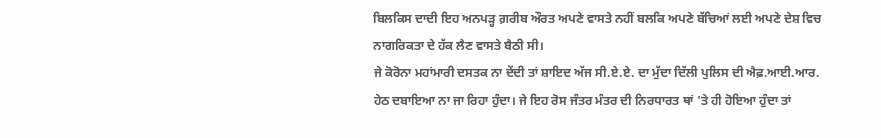ਬਿਲਕਿਸ ਦਾਦੀ ਇਹ ਅਨਪੜ੍ਹ ਗ਼ਰੀਬ ਔਰਤ ਅਪਣੇ ਵਾਸਤੇ ਨਹੀਂ ਬਲਕਿ ਅਪਣੇ ਬੱਚਿਆਂ ਲਈ ਅਪਣੇ ਦੇਸ਼ ਵਿਚ ਨਾਗਰਿਕਤਾ ਦੇ ਹੱਕ ਲੈਣ ਵਾਸਤੇ ਬੈਠੀ ਸੀ।
ਜੇ ਕੋਰੋਨਾ ਮਹਾਂਮਾਰੀ ਦਸਤਕ ਨਾ ਦੇਂਦੀ ਤਾਂ ਸ਼ਾਇਦ ਅੱਜ ਸੀ.ਏ.ਏ. ਦਾ ਮੁੱਦਾ ਦਿੱਲੀ ਪੁਲਿਸ ਦੀ ਐਫ਼.ਆਈ.ਆਰ. ਹੇਠ ਦਬਾਇਆ ਨਾ ਜਾ ਰਿਹਾ ਹੁੰਦਾ। ਜੇ ਇਹ ਰੋਸ ਜੰਤਰ ਮੰਤਰ ਦੀ ਨਿਰਧਾਰਤ ਥਾਂ 'ਤੇ ਹੀ ਹੋਇਆ ਹੁੰਦਾ ਤਾਂ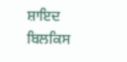ਸ਼ਾਇਦ ਬਿਲਕਿਸ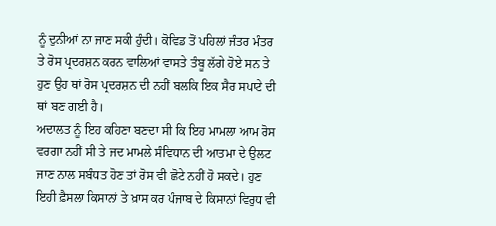ਨੂੰ ਦੁਨੀਆਂ ਨਾ ਜਾਣ ਸਕੀ ਹੁੰਦੀ। ਕੋਵਿਡ ਤੋਂ ਪਹਿਲਾਂ ਜੰਤਰ ਮੰਤਰ ਤੇ ਰੋਸ ਪ੍ਰਦਰਸ਼ਨ ਕਰਨ ਵਾਲਿਆਂ ਵਾਸਤੇ ਤੰਬੂ ਲੱਗੇ ਹੋਏ ਸਨ ਤੇ ਹੁਣ ਉਹ ਥਾਂ ਰੋਸ ਪ੍ਰਦਰਸ਼ਨ ਦੀ ਨਹੀਂ ਬਲਕਿ ਇਕ ਸੈਰ ਸਪਾਟੇ ਦੀ ਥਾਂ ਬਣ ਗਈ ਹੈ।
ਅਦਾਲਤ ਨੂੰ ਇਹ ਕਹਿਣਾ ਬਣਦਾ ਸੀ ਕਿ ਇਹ ਮਾਮਲਾ ਆਮ ਰੋਸ ਵਰਗਾ ਨਹੀਂ ਸੀ ਤੇ ਜਦ ਮਾਮਲੇ ਸੰਵਿਧਾਨ ਦੀ ਆਤਮਾ ਦੇ ਉਲਟ ਜਾਣ ਨਾਲ ਸਬੰਧਤ ਹੋਣ ਤਾਂ ਰੋਸ ਵੀ ਛੋਟੇ ਨਹੀਂ ਹੋ ਸਕਦੇ। ਹੁਣ ਇਹੀ ਫ਼ੈਸਲਾ ਕਿਸਾਨਾਂ ਤੇ ਖ਼ਾਸ ਕਰ ਪੰਜਾਬ ਦੇ ਕਿਸਾਨਾਂ ਵਿਰੁਧ ਵੀ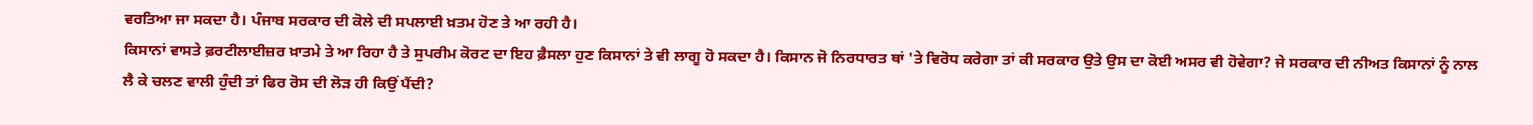ਵਰਤਿਆ ਜਾ ਸਕਦਾ ਹੈ। ਪੰਜਾਬ ਸਰਕਾਰ ਦੀ ਕੋਲੇ ਦੀ ਸਪਲਾਈ ਖ਼ਤਮ ਹੋਣ ਤੇ ਆ ਰਹੀ ਹੈ।
ਕਿਸਾਨਾਂ ਵਾਸਤੇ ਫ਼ਰਟੀਲਾਈਜ਼ਰ ਖ਼ਾਤਮੇ ਤੇ ਆ ਰਿਹਾ ਹੈ ਤੇ ਸੁਪਰੀਮ ਕੋਰਟ ਦਾ ਇਹ ਫ਼ੈਸਲਾ ਹੁਣ ਕਿਸਾਨਾਂ ਤੇ ਵੀ ਲਾਗੂ ਹੋ ਸਕਦਾ ਹੈ। ਕਿਸਾਨ ਜੋ ਨਿਰਧਾਰਤ ਥਾਂ 'ਤੇ ਵਿਰੋਧ ਕਰੇਗਾ ਤਾਂ ਕੀ ਸਰਕਾਰ ਉਤੇ ਉਸ ਦਾ ਕੋਈ ਅਸਰ ਵੀ ਹੋਵੇਗਾ? ਜੇ ਸਰਕਾਰ ਦੀ ਨੀਅਤ ਕਿਸਾਨਾਂ ਨੂੰ ਨਾਲ ਲੈ ਕੇ ਚਲਣ ਵਾਲੀ ਹੁੰਦੀ ਤਾਂ ਫਿਰ ਰੋਸ ਦੀ ਲੋੜ ਹੀ ਕਿਉਂ ਪੈਂਦੀ?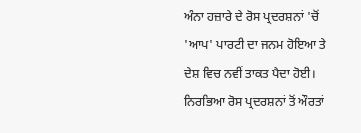ਅੰਨਾ ਹਜ਼ਾਰੇ ਦੇ ਰੋਸ ਪ੍ਰਦਰਸ਼ਨਾਂ 'ਚੋਂ 'ਆਪ' ਪਾਰਟੀ ਦਾ ਜਨਮ ਹੋਇਆ ਤੇ ਦੇਸ਼ ਵਿਚ ਨਵੀਂ ਤਾਕਤ ਪੈਦਾ ਹੋਈ। ਨਿਰਭਿਆ ਰੋਸ ਪ੍ਰਦਰਸ਼ਨਾਂ ਤੋਂ ਔਰਤਾਂ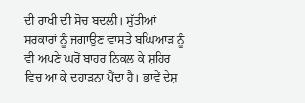ਦੀ ਰਾਖੀ ਦੀ ਸੋਚ ਬਦਲੀ। ਸੁੱਤੀਆਂ ਸਰਕਾਰਾਂ ਨੂੰ ਜਗਾਉਣ ਵਾਸਤੇ ਬਘਿਆੜ ਨੂੰ ਵੀ ਅਪਣੇ ਘਰੋਂ ਬਾਹਰ ਨਿਕਲ ਕੇ ਸ਼ਹਿਰ ਵਿਚ ਆ ਕੇ ਦਹਾੜਨਾ ਪੈਂਦਾ ਹੈ। ਭਾਵੇਂ ਦੇਸ਼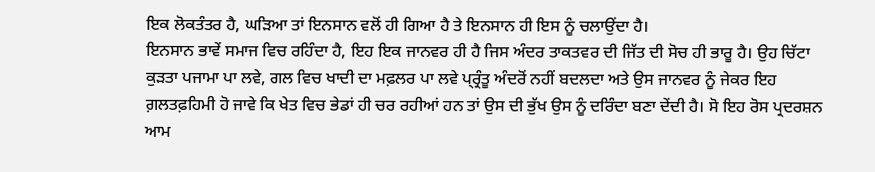ਇਕ ਲੋਕਤੰਤਰ ਹੈ, ਘੜਿਆ ਤਾਂ ਇਨਸਾਨ ਵਲੋਂ ਹੀ ਗਿਆ ਹੈ ਤੇ ਇਨਸਾਨ ਹੀ ਇਸ ਨੂੰ ਚਲਾਉਂਦਾ ਹੈ।
ਇਨਸਾਨ ਭਾਵੇਂ ਸਮਾਜ ਵਿਚ ਰਹਿੰਦਾ ਹੈ, ਇਹ ਇਕ ਜਾਨਵਰ ਹੀ ਹੈ ਜਿਸ ਅੰਦਰ ਤਾਕਤਵਰ ਦੀ ਜਿੱਤ ਦੀ ਸੋਚ ਹੀ ਭਾਰੂ ਹੈ। ਉਹ ਚਿੱਟਾ ਕੁੜਤਾ ਪਜਾਮਾ ਪਾ ਲਵੇ, ਗਲ ਵਿਚ ਖਾਦੀ ਦਾ ਮਫ਼ਲਰ ਪਾ ਲਵੇ ਪ੍ਰ੍ਰੰਤੂ ਅੰਦਰੋਂ ਨਹੀਂ ਬਦਲਦਾ ਅਤੇ ਉਸ ਜਾਨਵਰ ਨੂੰ ਜੇਕਰ ਇਹ ਗ਼ਲਤਫ਼ਹਿਮੀ ਹੋ ਜਾਵੇ ਕਿ ਖੇਤ ਵਿਚ ਭੇਡਾਂ ਹੀ ਚਰ ਰਹੀਆਂ ਹਨ ਤਾਂ ਉਸ ਦੀ ਭੁੱਖ ਉਸ ਨੂੰ ਦਰਿੰਦਾ ਬਣਾ ਦੇਂਦੀ ਹੈ। ਸੋ ਇਹ ਰੋਸ ਪ੍ਰਦਰਸ਼ਨ ਆਮ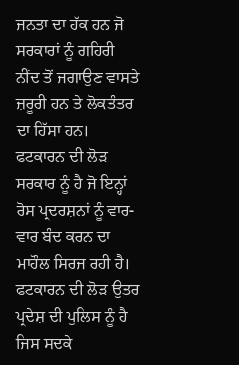ਜਨਤਾ ਦਾ ਹੱਕ ਹਨ ਜੋ ਸਰਕਾਰਾਂ ਨੂੰ ਗਹਿਰੀ ਨੀਂਦ ਤੋਂ ਜਗਾਉਣ ਵਾਸਤੇ ਜ਼ਰੂਰੀ ਹਨ ਤੇ ਲੋਕਤੰਤਰ ਦਾ ਹਿੱਸਾ ਹਨ।
ਫਟਕਾਰਨ ਦੀ ਲੋੜ ਸਰਕਾਰ ਨੂੰ ਹੈ ਜੋ ਇਨ੍ਹਾਂ ਰੋਸ ਪ੍ਰਦਰਸ਼ਨਾਂ ਨੂੰ ਵਾਰ-ਵਾਰ ਬੰਦ ਕਰਨ ਦਾ ਮਾਹੌਲ ਸਿਰਜ ਰਹੀ ਹੈ। ਫਟਕਾਰਨ ਦੀ ਲੋੜ ਉਤਰ ਪ੍ਰਦੇਸ਼ ਦੀ ਪੁਲਿਸ ਨੂੰ ਹੈ ਜਿਸ ਸਦਕੇ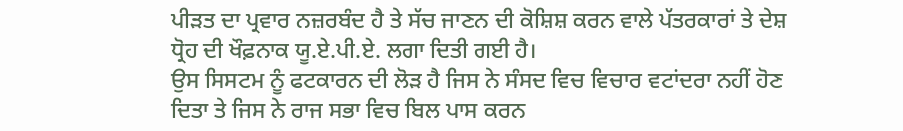ਪੀੜਤ ਦਾ ਪ੍ਰਵਾਰ ਨਜ਼ਰਬੰਦ ਹੈ ਤੇ ਸੱਚ ਜਾਣਨ ਦੀ ਕੋਸ਼ਿਸ਼ ਕਰਨ ਵਾਲੇ ਪੱਤਰਕਾਰਾਂ ਤੇ ਦੇਸ਼ ਧ੍ਰੋਹ ਦੀ ਖੌਫ਼ਨਾਕ ਯੂ.ਏ.ਪੀ.ਏ. ਲਗਾ ਦਿਤੀ ਗਈ ਹੈ।
ਉਸ ਸਿਸਟਮ ਨੂੰ ਫਟਕਾਰਨ ਦੀ ਲੋੜ ਹੈ ਜਿਸ ਨੇ ਸੰਸਦ ਵਿਚ ਵਿਚਾਰ ਵਟਾਂਦਰਾ ਨਹੀਂ ਹੋਣ ਦਿਤਾ ਤੇ ਜਿਸ ਨੇ ਰਾਜ ਸਭਾ ਵਿਚ ਬਿਲ ਪਾਸ ਕਰਨ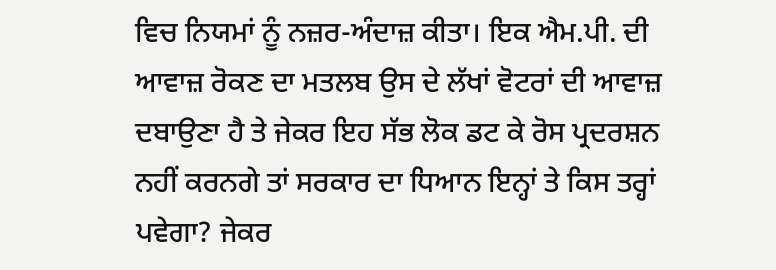ਵਿਚ ਨਿਯਮਾਂ ਨੂੰ ਨਜ਼ਰ-ਅੰਦਾਜ਼ ਕੀਤਾ। ਇਕ ਐਮ.ਪੀ. ਦੀ ਆਵਾਜ਼ ਰੋਕਣ ਦਾ ਮਤਲਬ ਉਸ ਦੇ ਲੱਖਾਂ ਵੋਟਰਾਂ ਦੀ ਆਵਾਜ਼ ਦਬਾਉਣਾ ਹੈ ਤੇ ਜੇਕਰ ਇਹ ਸੱਭ ਲੋਕ ਡਟ ਕੇ ਰੋਸ ਪ੍ਰਦਰਸ਼ਨ ਨਹੀਂ ਕਰਨਗੇ ਤਾਂ ਸਰਕਾਰ ਦਾ ਧਿਆਨ ਇਨ੍ਹਾਂ ਤੇ ਕਿਸ ਤਰ੍ਹਾਂ ਪਵੇਗਾ? ਜੇਕਰ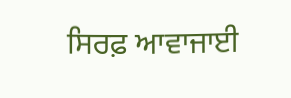ਸਿਰਫ਼ ਆਵਾਜਾਈ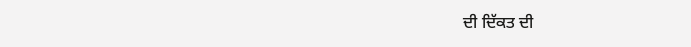ਦੀ ਦਿੱਕਤ ਦੀ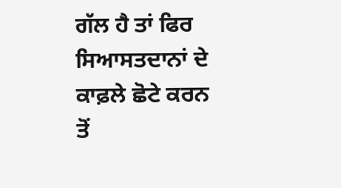ਗੱਲ ਹੈ ਤਾਂ ਫਿਰ ਸਿਆਸਤਦਾਨਾਂ ਦੇ ਕਾਫ਼ਲੇ ਛੋਟੇ ਕਰਨ ਤੋਂ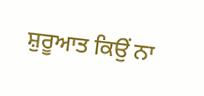ਸ਼ੁਰੂਆਤ ਕਿਉਂ ਨਾ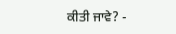ਕੀਤੀ ਜਾਵੇ? -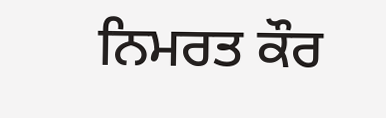ਨਿਮਰਤ ਕੌਰ